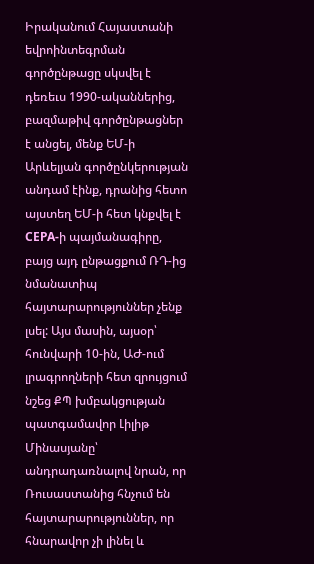Իրականում Հայաստանի եվրոինտեգրման գործընթացը սկսվել է դեռեւս 1990-ականներից,  բազմաթիվ գործընթացներ է անցել, մենք ԵՄ-ի Արևելյան գործընկերության անդամ էինք, դրանից հետո այստեղ ԵՄ-ի հետ կնքվել է CEPA-ի պայմանագիրը, բայց այդ ընթացքում ՌԴ-ից նմանատիպ հայտարարություններ չենք լսել: Այս մասին, այսօր՝ հունվարի 10-ին, ԱԺ-ում լրագրողների հետ զրույցում նշեց ՔՊ խմբակցության պատգամավոր Լիլիթ Մինասյանը՝ անդրադառնալով նրան, որ Ռուսաստանից հնչում են հայտարարություններ, որ հնարավոր չի լինել և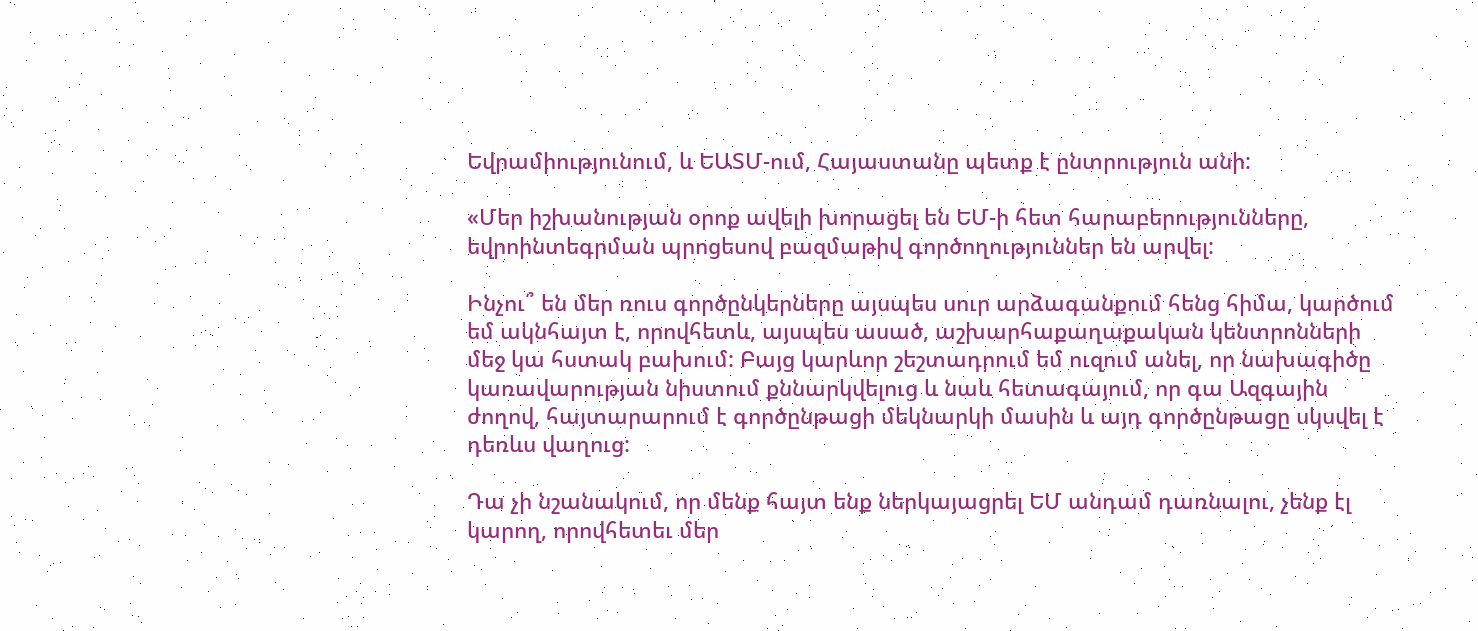Եվրամիությունում, և ԵԱՏՄ-ում, Հայաստանը պետք է ընտրություն անի:

«Մեր իշխանության օրոք ավելի խորացել են ԵՄ-ի հետ հարաբերությունները, եվրոինտեգրման պրոցեսով բազմաթիվ գործողություններ են արվել:

Ինչու՞ են մեր ռուս գործընկերները այսպես սուր արձագանքում հենց հիմա, կարծում եմ ակնհայտ է, որովհետև, այսպես ասած, աշխարհաքաղաքական կենտրոնների մեջ կա հստակ բախում: Բայց կարևոր շեշտադրում եմ ուզում անել, որ նախագիծը կառավարության նիստում քննարկվելուց և նաև հետագայում, որ գա Ազգային ժողով, հայտարարում է գործընթացի մեկնարկի մասին և այդ գործընթացը սկսվել է դեռևս վաղուց:

Դա չի նշանակում, որ մենք հայտ ենք ներկայացրել ԵՄ անդամ դառնալու, չենք էլ կարող, որովհետեւ մեր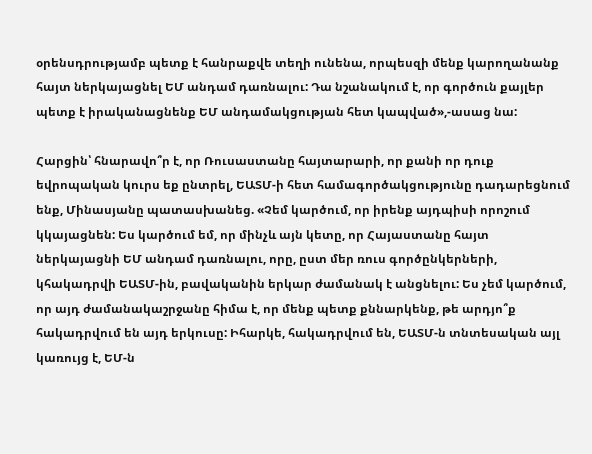օրենսդրությամբ պետք է հանրաքվե տեղի ունենա, որպեսզի մենք կարողանանք հայտ ներկայացնել ԵՄ անդամ դառնալու: Դա նշանակում է, որ գործուն քայլեր պետք է իրականացնենք ԵՄ անդամակցության հետ կապված»,-ասաց նա:

Հարցին՝ հնարավո՞ր է, որ Ռուսաստանը հայտարարի, որ քանի որ դուք եվրոպական կուրս եք ընտրել, ԵԱՏՄ-ի հետ համագործակցությունը դադարեցնում ենք, Մինասյանը պատասխանեց. «Չեմ կարծում, որ իրենք այդպիսի որոշում կկայացնեն: Ես կարծում եմ, որ մինչև այն կետը, որ Հայաստանը հայտ ներկայացնի ԵՄ անդամ դառնալու, որը, ըստ մեր ռուս գործընկերների, կհակադրվի ԵԱՏՄ-ին, բավականին երկար ժամանակ է անցնելու: Ես չեմ կարծում, որ այդ ժամանակաշրջանը հիմա է, որ մենք պետք քննարկենք, թե արդյո՞ք հակադրվում են այդ երկուսը: Իհարկե, հակադրվում են, ԵԱՏՄ-ն տնտեսական այլ կառույց է, ԵՄ-ն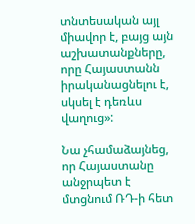տնտեսական այլ միավոր է, բայց այն աշխատանքները, որը Հայաստանն իրականացնելու է, սկսել է դեռևս վաղուց»:

Նա չհամաձայնեց, որ Հայաստանը անջրպետ է մտցնում ՌԴ-ի հետ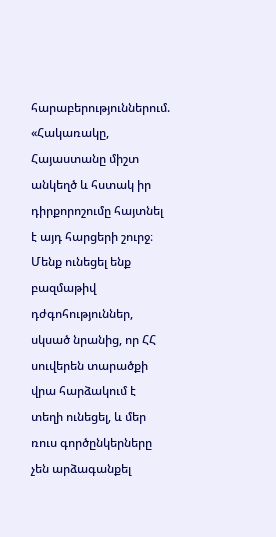հարաբերություններում. «Հակառակը, Հայաստանը միշտ անկեղծ և հստակ իր դիրքորոշումը հայտնել է այդ հարցերի շուրջ։ Մենք ունեցել ենք բազմաթիվ դժգոհություններ, սկսած նրանից, որ ՀՀ սուվերեն տարածքի վրա հարձակում է տեղի ունեցել, և մեր ռուս գործընկերները չեն արձագանքել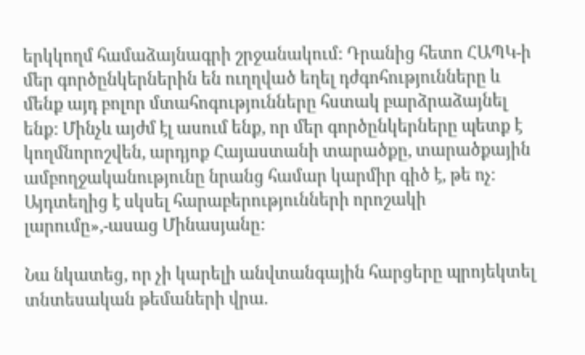երկկողմ համաձայնագրի շրջանակում: Դրանից հետո ՀԱՊԿ-ի մեր գործընկերներին են ուղղված եղել դժգոհությունները և մենք այդ բոլոր մտահոգությունները հստակ բարձրաձայնել ենք: Մինչև այժմ էլ ասում ենք, որ մեր գործընկերները պետք է կողմնորոշվեն, արդյոք Հայաստանի տարածքը, տարածքային ամբողջականությունը նրանց համար կարմիր գիծ է, թե ոչ։ Այդտեղից է սկսել հարաբերությունների որոշակի լարումը»,-ասաց Մինասյանը:

Նա նկատեց, որ չի կարելի անվտանգային հարցերը պրոյեկտել տնտեսական թեմաների վրա.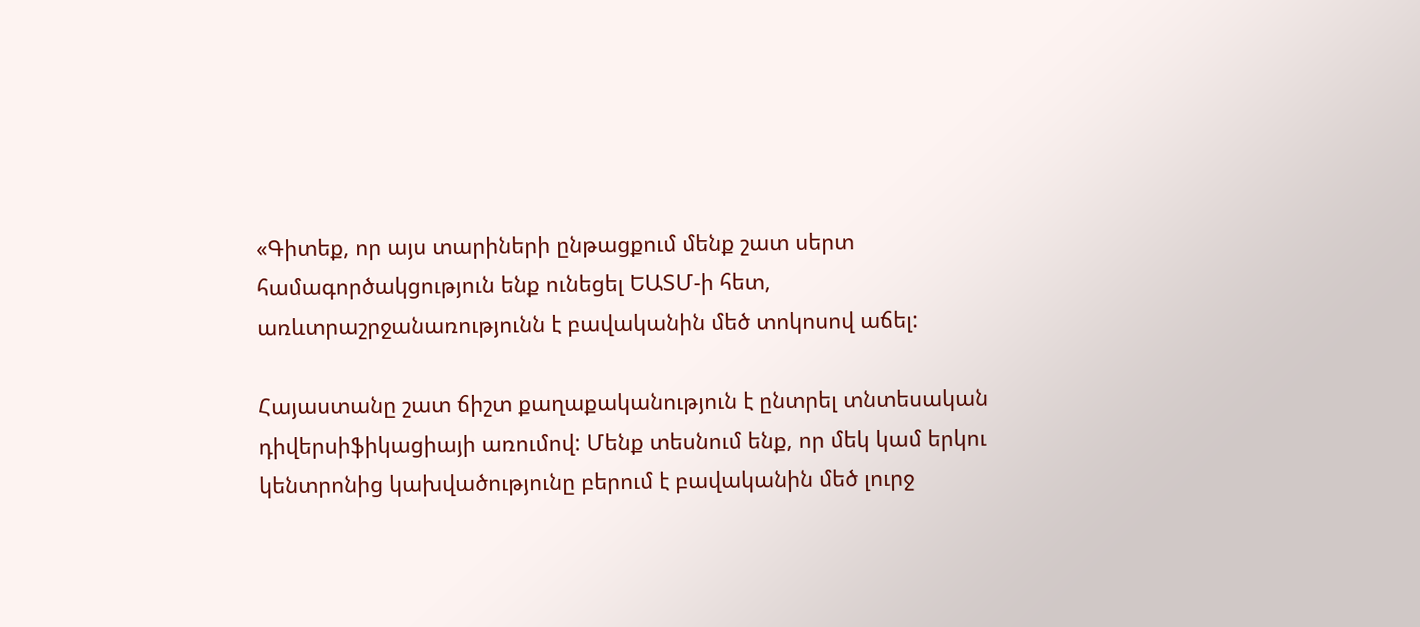«Գիտեք, որ այս տարիների ընթացքում մենք շատ սերտ համագործակցություն ենք ունեցել ԵԱՏՄ-ի հետ, առևտրաշրջանառությունն է բավականին մեծ տոկոսով աճել:

Հայաստանը շատ ճիշտ քաղաքականություն է ընտրել տնտեսական դիվերսիֆիկացիայի առումով: Մենք տեսնում ենք, որ մեկ կամ երկու կենտրոնից կախվածությունը բերում է բավականին մեծ լուրջ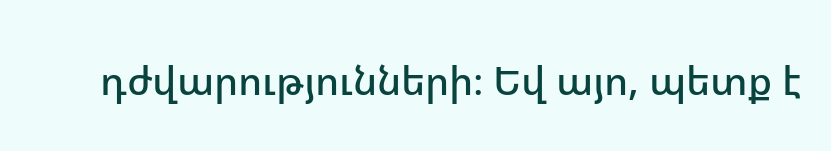դժվարությունների։ Եվ այո, պետք է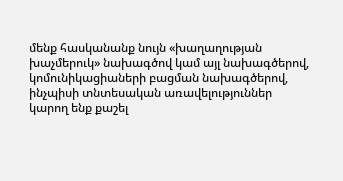մենք հասկանանք նույն «խաղաղության խաչմերուկ» նախագծով կամ այլ նախագծերով, կոմունիկացիաների բացման նախագծերով, ինչպիսի տնտեսական առավելություններ կարող ենք քաշել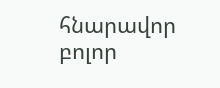հնարավոր բոլոր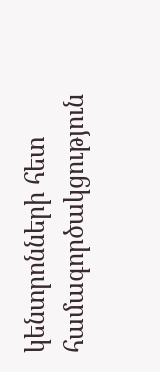կենտրոնների հետ համագործակցություն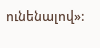ունենալով»: